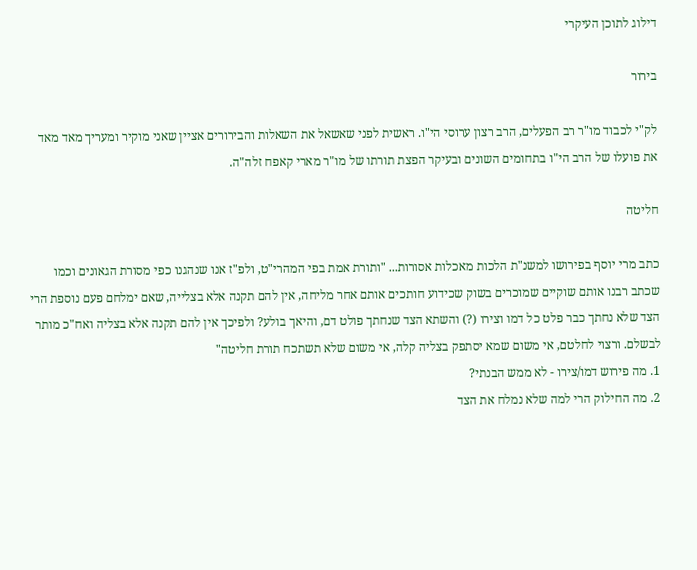דילוג לתוכן העיקרי

בירור

לק"י לכבוד מו"ר רב הפעלים, הרב רצון ערוסי הי"ו. ראשית לפני שאשאל את השאלות והבירורים אציין שאני מוקיר ומעריך מאד מאד את פועלו של הרב הי"ו בתחומים השונים ובעיקר הפצת תורתו של מו"ר מארי קאפח זלה"ה.

חליטה

כתב מרי יוסף בפירושו למשנ"ת הלכות מאכלות אסורות... "ותורת אמת בפי המהרי"ט, ולפ"ז אנו שנהגנו כפי מסורת הגאונים וכמו שכתב רבנו אותם שוקיים שמוכרים בשוק שכידוע חותכים אותם אחר מליחה, אין להם תקנה אלא בצלייה, שאם ימלחם פעם נוספת הרי הצד שלא נחתך כבר פלט כל דמו וצירו (?) והשתא הצד שנחתך פולט דם, והיאך בולע? ולפיכך אין להם תקנה אלא בצליה ואח"כ מותר לבשלם. ורצוי לחלטם, אי משום שמא יסתפק בצליה קלה, אי משום שלא תשתכח תורת חליטה"
1. מה פירוש דמו/צירו - לא ממש הבנתי?
2. מה החילוק הרי למה שלא נמלח את הצד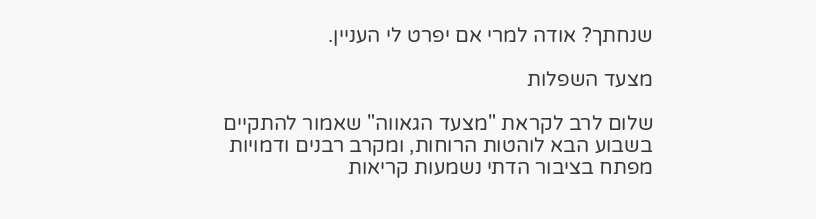שנחתך? אודה למרי אם יפרט לי העניין.

מצעד השפלות

שלום לרב לקראת "מצעד הגאווה" שאמור להתקיים בשבוע הבא לוהטות הרוחות, ומקרב רבנים ודמויות מפתח בציבור הדתי נשמעות קריאות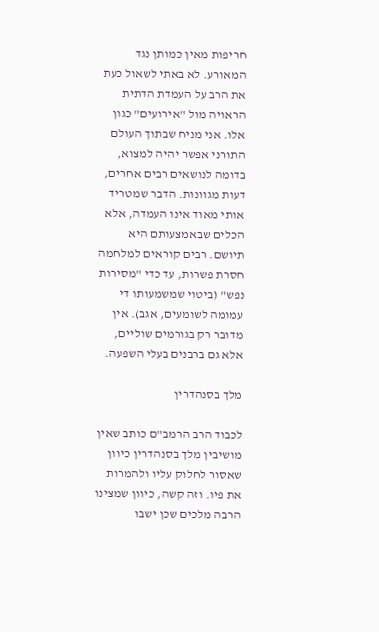חריפות מאין כמותן נגד המאורע. לא באתי לשאול כעת את הרב על העמדת הדתית הראויה מול "אירועים" כגון אלו. אני מניח שבתוך העולם התורני אפשר יהיה למצוא, בדומה לנושאים רבים אחרים, דעות מגוונות. הדבר שמטריד אותי מאוד אינו העמדה, אלא הכלים שבאמצעותם היא תיושם. רבים קוראים למלחמה חסרת פשרות, עד כדי "מסירות נפש" (ביטוי שמשמעותו די עמומה לשומעים, אגב). אין מדובר רק בגורמים שוליים, אלא גם ברבנים בעלי השפעה.

מלך בסנהדרין

לכבוד הרב הרמב"ם כותב שאין מושיבין מלך בסנהדרין כיוון שאסור לחלוק עליו ולהמרות את פיו. וזה קשה, כיוון שמצינו הרבה מלכים שכן ישבו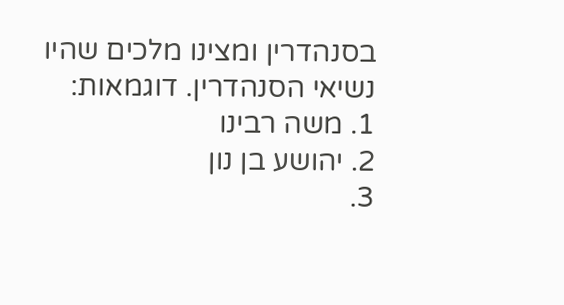בסנהדרין ומצינו מלכים שהיו נשיאי הסנהדרין. דוגמאות:
1. משה רבינו
2. יהושע בן נון
3.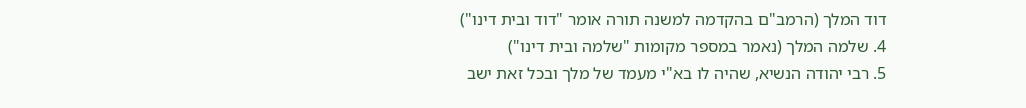דוד המלך (הרמב"ם בהקדמה למשנה תורה אומר "דוד ובית דינו")
4. שלמה המלך (נאמר במספר מקומות "שלמה ובית דינו")
5. רבי יהודה הנשיא, שהיה לו בא"י מעמד של מלך ובכל זאת ישב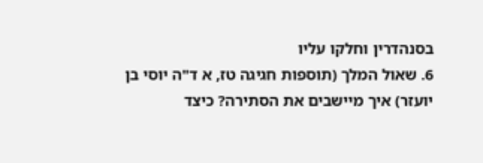בסנהדרין וחלקו עליו
6. שאול המלך (תוספות חגיגה טז, א ד"ה יוסי בן יועזר) איך מיישבים את הסתירה? כיצד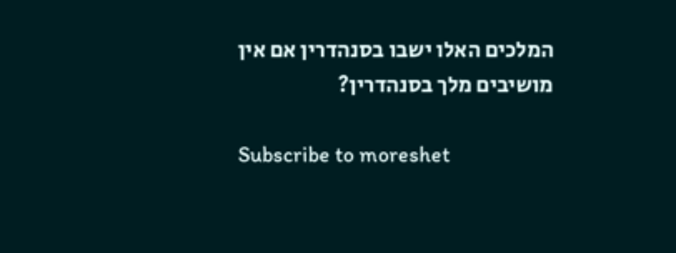המלכים האלו ישבו בסנהדרין אם אין מושיבים מלך בסנהדרין?

Subscribe to moreshet